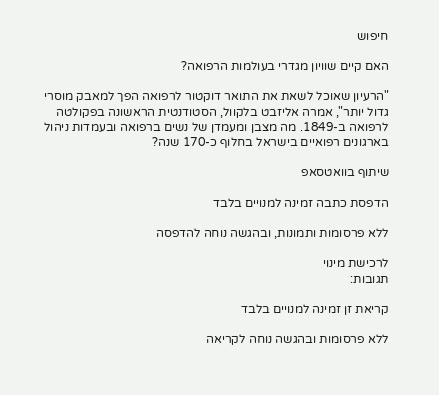חיפוש

האם קיים שוויון מגדרי בעולמות הרפואה?

"הרעיון שאוכל לשאת את התואר דוקטור לרפואה הפך למאבק מוסרי גדול יותר", אמרה אליזבט בלקוול, הסטודנטית הראשונה בפקולטה לרפואה ב-1849. מה מצבן ומעמדן של נשים ברפואה ובעמדות ניהול בארגונים רפואיים בישראל בחלוף כ-170 שנה?

שיתוף בוואטסאפ

הדפסת כתבה זמינה למנויים בלבד

ללא פרסומות ותמונות, ובהגשה נוחה להדפסה

לרכישת מינוי
תגובות:

קריאת זן זמינה למנויים בלבד

ללא פרסומות ובהגשה נוחה לקריאה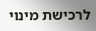לרכישת מינוי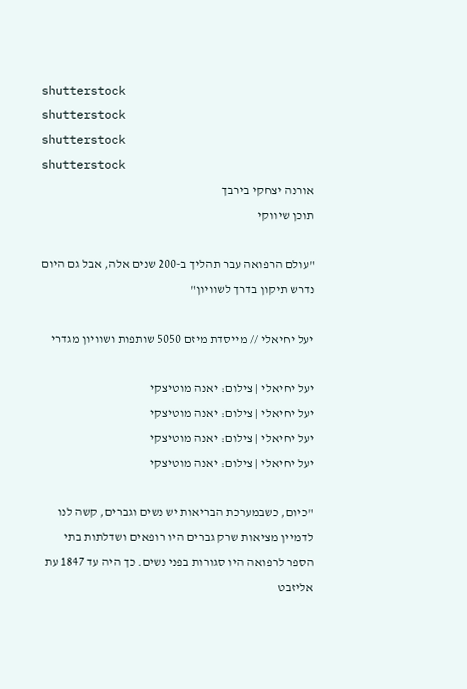shutterstock
shutterstock
shutterstock
shutterstock
אורנה יצחקי בירבך
תוכן שיווקי

"עולם הרפואה עבר תהליך ב-200 שנים אלה, אבל גם היום נדרש תיקון בדרך לשוויון"

יעל יחיאלי // מייסדת מיזם 5050 שותפות ושוויון מגדרי

יעל יחיאלי | צילום: יאנה מוטיצקי
יעל יחיאלי | צילום: יאנה מוטיצקי
יעל יחיאלי | צילום: יאנה מוטיצקי
יעל יחיאלי | צילום: יאנה מוטיצקי

"כיום, כשבמערכת הבריאות יש נשים וגברים, קשה לנו לדמיין מציאות שרק גברים היו רופאים ושדלתות בתי הספר לרפואה היו סגורות בפני נשים. כך היה עד 1847 עת אליזבט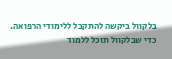בלקוול ביקשה להתקבל ללימודי הרפואה. כדי שבלקוול תוכל ללמוד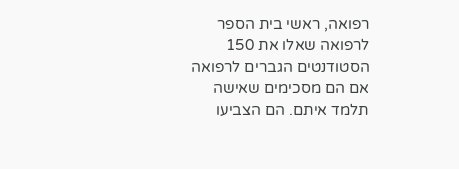רפואה, ראשי בית הספר לרפואה שאלו את 150 הסטודנטים הגברים לרפואה אם הם מסכימים שאישה תלמד איתם. הם הצביעו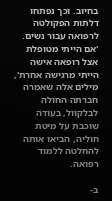בחיוב. וכך נפתחו דלתות הפקולטה לרפואה עבור נשים. 'אם הייתי מטופלת אצל רופאה אישה הייתי מרגישה אחרת', מילים אלה שאמרה חברתה החולה לבלקוול, בעודה שוכבת על מיטת חוליה, הביאו אותה להחלטה ללמוד רפואה.

ב-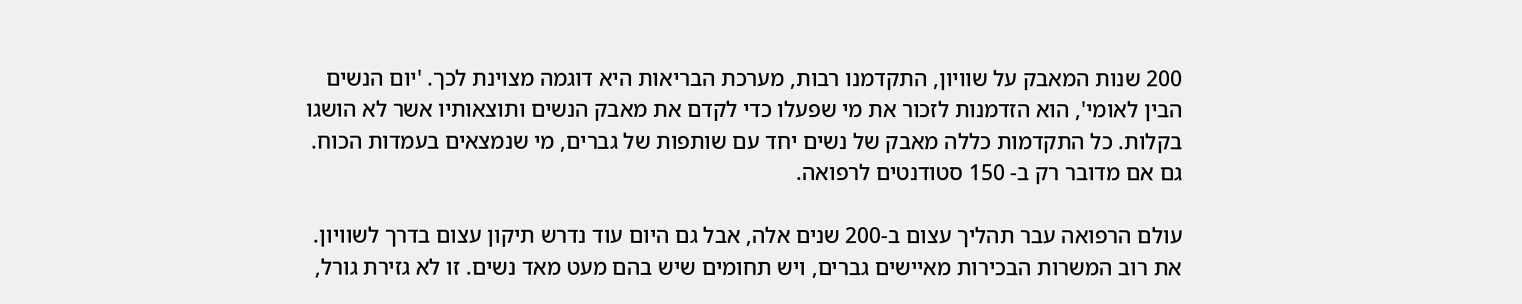200 שנות המאבק על שוויון, התקדמנו רבות, מערכת הבריאות היא דוגמה מצוינת לכך. 'יום הנשים הבין לאומי', הוא הזדמנות לזכור את מי שפעלו כדי לקדם את מאבק הנשים ותוצאותיו אשר לא הושגו בקלות. כל התקדמות כללה מאבק של נשים יחד עם שותפות של גברים, מי שנמצאים בעמדות הכוח. גם אם מדובר רק ב- 150 סטודנטים לרפואה.

עולם הרפואה עבר תהליך עצום ב-200 שנים אלה, אבל גם היום עוד נדרש תיקון עצום בדרך לשוויון. את רוב המשרות הבכירות מאיישים גברים, ויש תחומים שיש בהם מעט מאד נשים. זו לא גזירת גורל,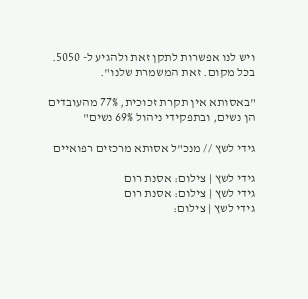ויש לנו אפשרות לתקן זאת ולהגיע ל- 5050. בכל מקום. זאת המשמרת שלנו".

"באסותא אין תקרת זכוכית, 77% מהעובדים הן נשים, ובתפקידי ניהול 69% נשים"

גידי לשץ // מנכ"ל אסותא מרכזים רפואיים

גידי לשץ | צילום: אסנת רום
גידי לשץ | צילום: אסנת רום
גידי לשץ | צילום: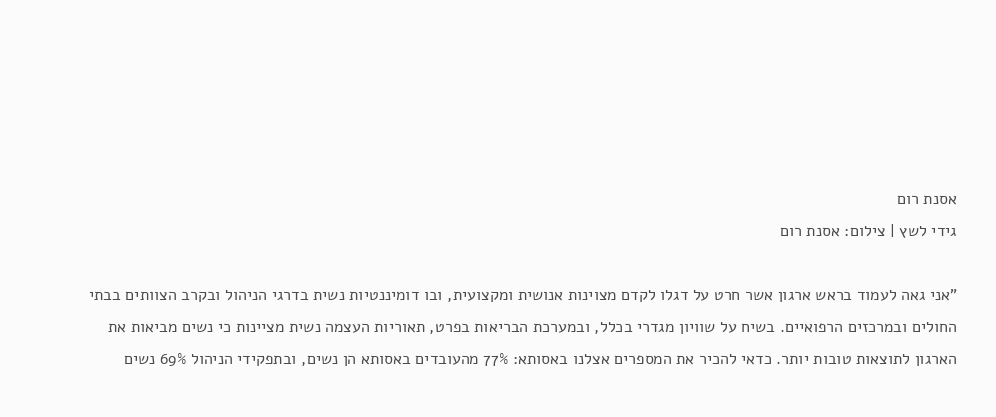אסנת רום
גידי לשץ | צילום: אסנת רום

"אני גאה לעמוד בראש ארגון אשר חרט על דגלו לקדם מצוינות אנושית ומקצועית, ובו דומיננטיות נשית בדרגי הניהול ובקרב הצוותים בבתי החולים ובמרכזים הרפואיים. בשיח על שוויון מגדרי בכלל, ובמערכת הבריאות בפרט, תאוריות העצמה נשית מציינות כי נשים מביאות את הארגון לתוצאות טובות יותר. כדאי להכיר את המספרים אצלנו באסותא: 77% מהעובדים באסותא הן נשים, ובתפקידי הניהול 69% נשים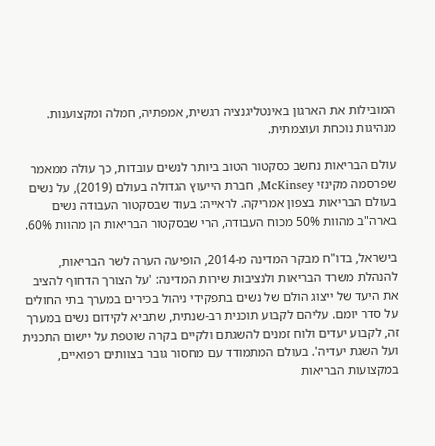המובילות את הארגון באינטליגנציה רגשית, אמפתיה, חמלה ומקצוענות. מנהיגות נוכחת ועוצמתית.

עולם הבריאות נחשב כסקטור הטוב ביותר לנשים עובדות, כך עולה ממאמר שפרסמה מקינזי McKinsey, חברת הייעוץ הגדולה בעולם (2019), על נשים בעולם הבריאות בצפון אמריקה. לראייה: בעוד שבסקטור העבודה נשים בארה"ב מהוות 50% מכוח העבודה, הרי שבסקטור הבריאות הן מהוות 60%.

בישראל, בדו"ח מבקר המדינה מ-2014, הופיעה הערה לשר הבריאות, להנהלת משרד הבריאות ולנציבות שירות המדינה: 'על הצורך הדחוף להציב את היעד של ייצוג הולם של נשים בתפקידי ניהול בכירים במערך בתי החולים על סדר יומם. עליהם לקבוע תוכנית רב-שנתית, שתביא לקידום נשים במערך זה, לקבוע יעדים ולוח זמנים להשגתם ולקיים בקרה שוטפת על יישום התכנית ועל השגת יעדיה'. בעולם המתמודד עם מחסור גובר בצוותים רפואיים, במקצועות הבריאות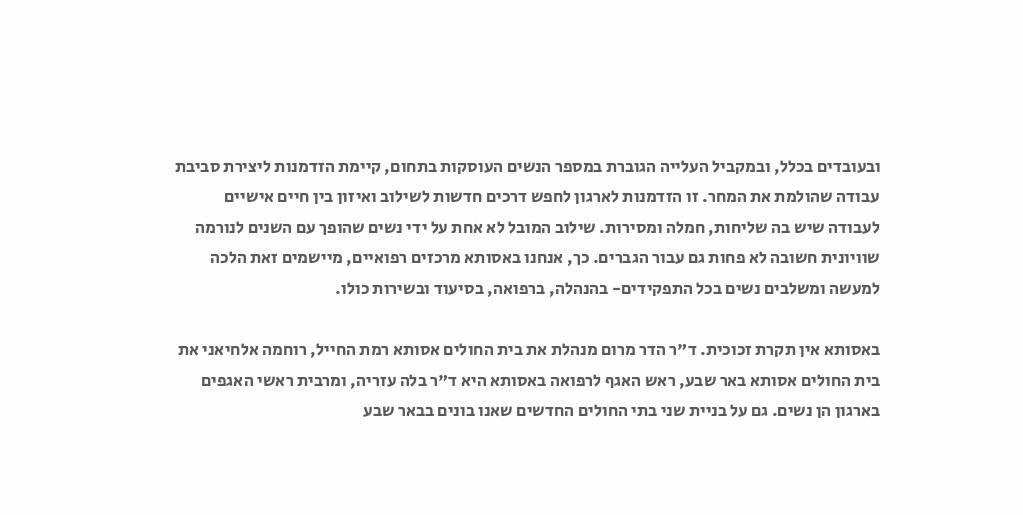ובעובדים בכלל, ובמקביל העלייה הגוברת במספר הנשים העוסקות בתחום, קיימת הזדמנות ליצירת סביבת עבודה שהולמת את המחר. זו הזדמנות לארגון לחפש דרכים חדשות לשילוב ואיזון בין חיים אישיים לעבודה שיש בה שליחות, חמלה ומסירות. שילוב המובל לא אחת על ידי נשים שהופך עם השנים לנורמה שוויונית חשובה לא פחות גם עבור הגברים. כך, אנחנו באסותא מרכזים רפואיים, מיישמים זאת הלכה למעשה ומשלבים נשים בכל התפקידים- בהנהלה, ברפואה, בסיעוד ובשירות כולו.

באסותא אין תקרת זכוכית. ד"ר הדר מרום מנהלת את בית החולים אסותא רמת החייל, רוחמה אלחיאני את בית החולים אסותא באר שבע, ראש האגף לרפואה באסותא היא ד"ר בלה עזריה, ומרבית ראשי האגפים בארגון הן נשים. גם על בניית שני בתי החולים החדשים שאנו בונים בבאר שבע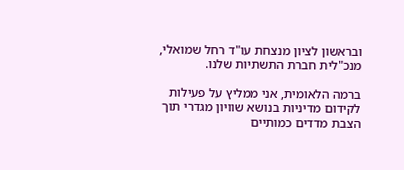ובראשון לציון מנצחת עו"ד רחל שמואלי, מנכ"לית חברת התשתיות שלנו.

ברמה הלאומית, אני ממליץ על פעילות לקידום מדיניות בנושא שוויון מגדרי תוך הצבת מדדים כמותיים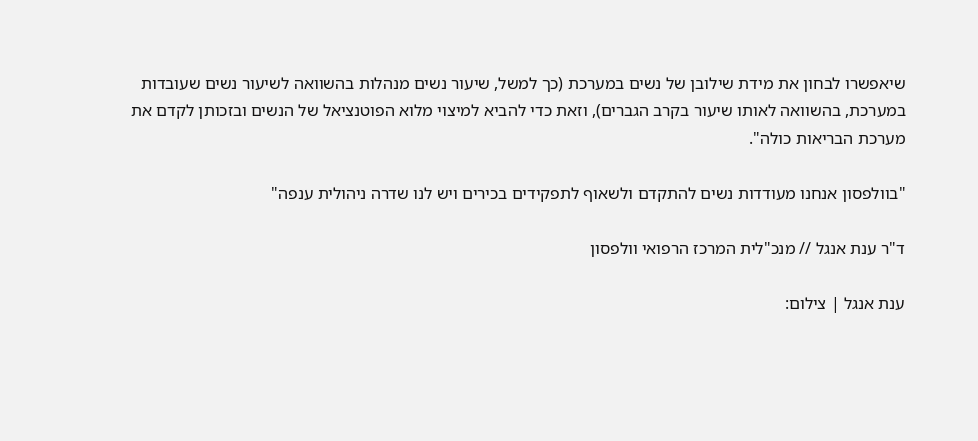שיאפשרו לבחון את מידת שילובן של נשים במערכת (כך למשל, שיעור נשים מנהלות בהשוואה לשיעור נשים שעובדות במערכת, בהשוואה לאותו שיעור בקרב הגברים), וזאת כדי להביא למיצוי מלוא הפוטנציאל של הנשים ובזכותן לקדם את מערכת הבריאות כולה".

"בוולפסון אנחנו מעודדות נשים להתקדם ולשאוף לתפקידים בכירים ויש לנו שדרה ניהולית ענפה"

ד"ר ענת אנגל // מנכ"לית המרכז הרפואי וולפסון

ענת אנגל | צילום: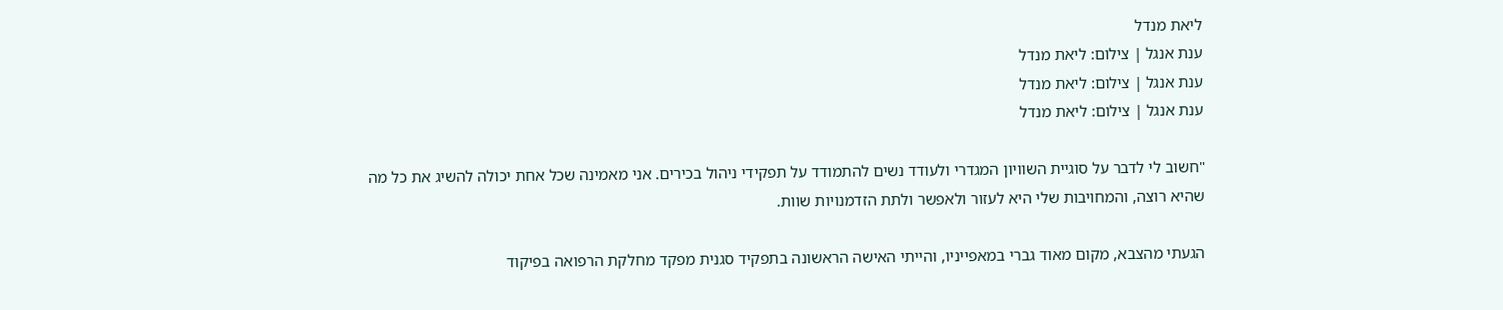ליאת מנדל
ענת אנגל | צילום: ליאת מנדל
ענת אנגל | צילום: ליאת מנדל
ענת אנגל | צילום: ליאת מנדל

"חשוב לי לדבר על סוגיית השוויון המגדרי ולעודד נשים להתמודד על תפקידי ניהול בכירים. אני מאמינה שכל אחת יכולה להשיג את כל מה שהיא רוצה, והמחויבות שלי היא לעזור ולאפשר ולתת הזדמנויות שוות.

הגעתי מהצבא, מקום מאוד גברי במאפייניו, והייתי האישה הראשונה בתפקיד סגנית מפקד מחלקת הרפואה בפיקוד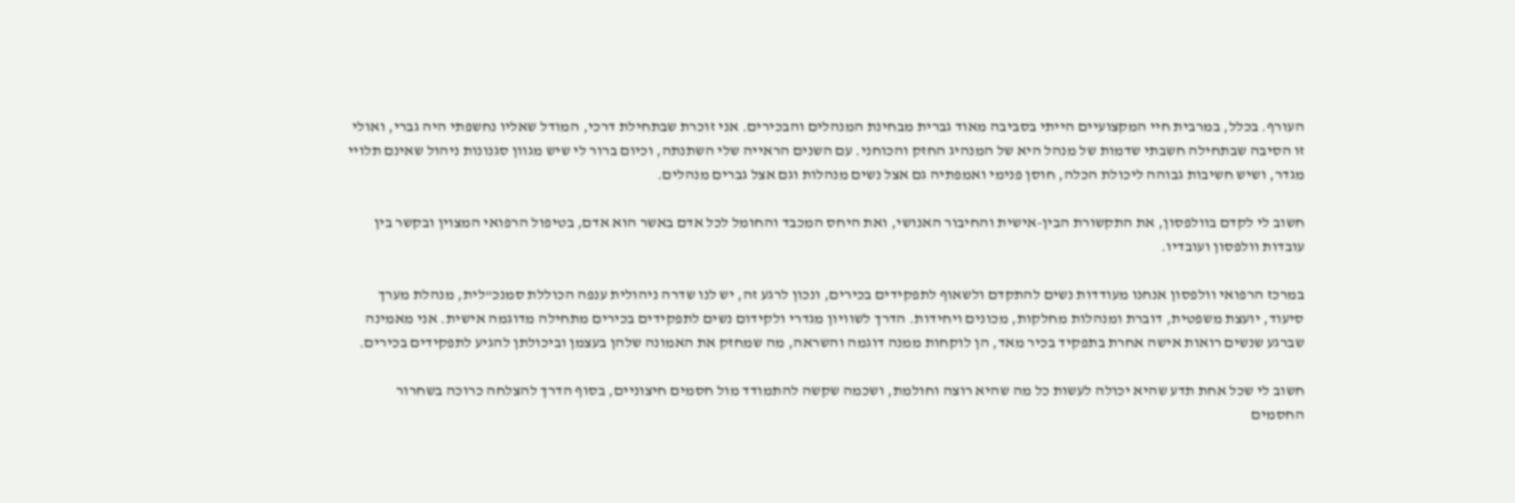העורף. בכלל, במרבית חיי המקצועיים הייתי בסביבה מאוד גברית מבחינת המנהלים והבכירים. אני זוכרת שבתחילת דרכי, המודל שאליו נחשפתי היה גברי, ואולי זו הסיבה שבתחילה חשבתי שדמות של מנהל היא של המנהיג החזק והכוחני. עם השנים הראייה שלי השתנתה, וכיום ברור לי שיש מגוון סגנונות ניהול שאינם תלויי מגדר, ושיש חשיבות גבוהה ליכולת הכלה, חוסן פנימי ואמפתיה גם אצל נשים מנהלות וגם אצל גברים מנהלים.

חשוב לי לקדם בוולפסון, את התקשורת הבין-אישית והחיבור האנושי, ואת היחס המכבד והחומל לכל אדם באשר הוא אדם, בטיפול הרפואי המצוין ובקשר בין עובדות וולפסון ועובדיו.

במרכז הרפואי וולפסון אנחנו מעודדות נשים להתקדם ולשאוף לתפקידים בכירים, ונכון לרגע זה, יש לנו שדרה ניהולית ענפה הכוללת סמנכ"לית, מנהלת מערך סיעוד, יועצת משפטית, דוברת ומנהלות מחלקות, מכונים ויחידות. הדרך לשוויון מגדרי ולקידום נשים לתפקידים בכירים מתחילה מדוגמה אישית. אני מאמינה שברגע שנשים רואות אישה אחרת בתפקיד בכיר מאד, הן לוקחות ממנה דוגמה והשראה, מה שמחזק את האמונה שלהן בעצמן וביכולתן להגיע לתפקידים בכירים.

חשוב לי שכל אחת תדע שהיא יכולה לעשות כל מה שהיא רוצה וחולמת, ושכמה שקשה להתמודד מול חסמים חיצוניים, בסוף הדרך להצלחה כרוכה בשחרור החסמים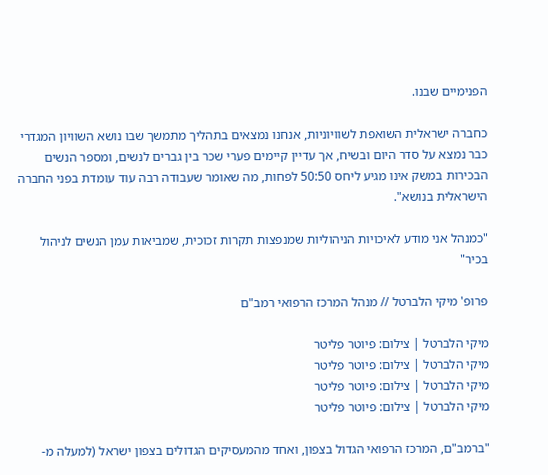הפנימיים שבנו.

כחברה ישראלית השואפת לשוויוניות, אנחנו נמצאים בתהליך מתמשך שבו נושא השוויון המגדרי כבר נמצא על סדר היום ובשיח, אך עדיין קיימים פערי שכר בין גברים לנשים, ומספר הנשים הבכירות במשק אינו מגיע ליחס 50:50 לפחות, מה שאומר שעבודה רבה עוד עומדת בפני החברה הישראלית בנושא".

"כמנהל אני מודע לאיכויות הניהוליות שמנפצות תקרות זכוכית, שמביאות עמן הנשים לניהול בכיר"

פרופ' מיקי הלברטל // מנהל המרכז הרפואי רמב"ם

מיקי הלברטל | צילום: פיוטר פליטר
מיקי הלברטל | צילום: פיוטר פליטר
מיקי הלברטל | צילום: פיוטר פליטר
מיקי הלברטל | צילום: פיוטר פליטר

"ברמב"ם, המרכז הרפואי הגדול בצפון, ואחד מהמעסיקים הגדולים בצפון ישראל (למעלה מ-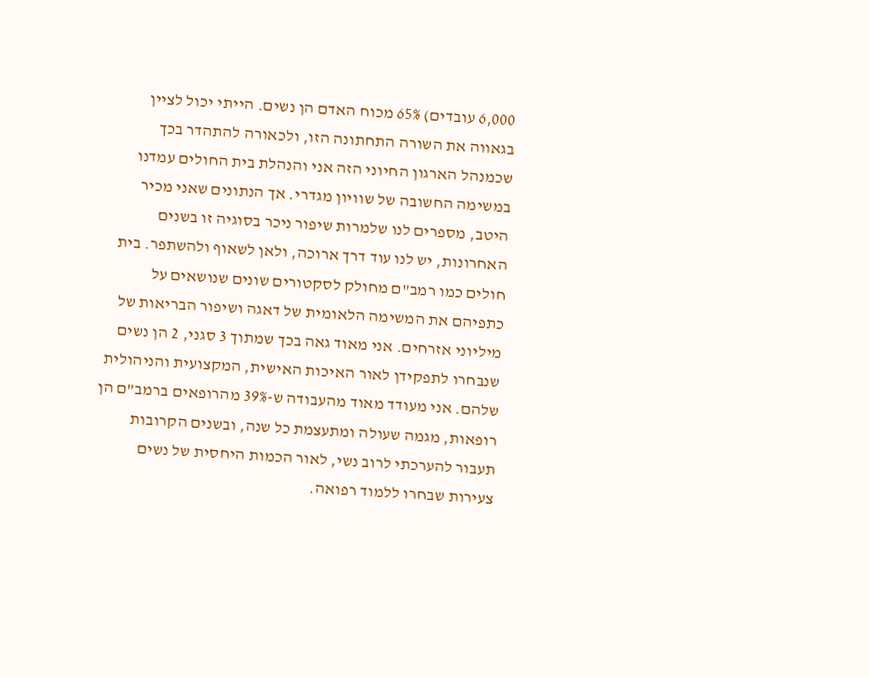6,000 עובדים) 65% מכוח האדם הן נשים. הייתי יכול לציין בגאווה את השורה התחתונה הזו, ולכאורה להתהדר בכך שכמנהל הארגון החיוני הזה אני והנהלת בית החולים עמדנו במשימה החשובה של שוויון מגדרי. אך הנתונים שאני מכיר היטב, מספרים לנו שלמרות שיפור ניכר בסוגיה זו בשנים האחרונות, יש לנו עוד דרך ארוכה, ולאן לשאוף ולהשתפר. בית חולים כמו רמב"ם מחולק לסקטורים שונים שנושאים על כתפיהם את המשימה הלאומית של דאגה ושיפור הבריאות של מיליוני אזרחים. אני מאוד גאה בכך שמתוך 3 סגני, 2 הן נשים שנבחרו לתפקידן לאור האיכות האישית, המקצועית והניהולית שלהם. אני מעודד מאוד מהעבודה ש-39% מהרופאים ברמב"ם הן רופאות, מגמה שעולה ומתעצמת כל שנה, ובשנים הקרובות תעבור להערכתי לרוב נשי, לאור הכמות היחסית של נשים צעירות שבחרו ללמוד רפואה.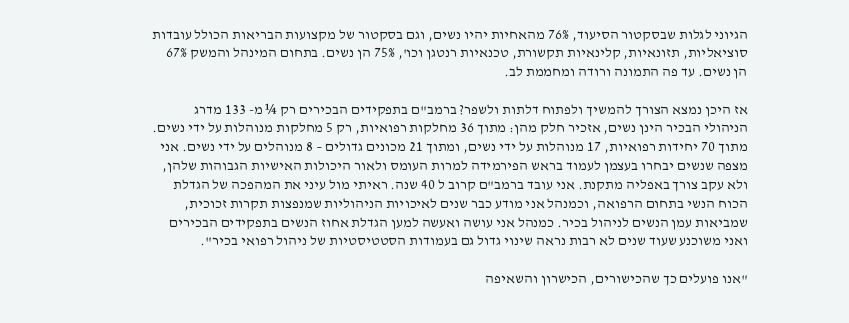הגיוני לגלות שבסקטור הסיעוד, 76% מהאחיות יהיו נשים, וגם בסקטור של מקצועות הבריאות הכולל עובדות סוציאליות, תזונאיות, קלינאיות תקשורת, טכנאיות רנטגן וכו', 75% הן נשים. בתחום המינהל והמשק 67% הן נשים. עד פה התמונה ורודה ומחממת לב.

אז היכן נמצא הצורך להמשיך ולפתוח דלתות ולשפר? ברמב"ם בתפקידים הבכירים רק ¼ מ- 133 מדרג הניהולי הבכיר הינן נשים, אזכיר חלק מהן: מתוך 36 מחלקות רפואיות, רק 5 מחלקות מנוהלות על ידי נשים. מתוך 70 יחידות רפואיות, 17 מנוהלות על ידי נשים, ומתוך 21 מכונים גדולים – 8 מנוהלים על ידי נשים. אני מצפה שנשים יבחרו בעצמן לעמוד בראש הפירמידה למרות העומס ולאור היכולות האישיות הגבוהות שלהן, ולא עקב צורך באפליה מתקנת. אני עובד ברמב"ם קרוב ל 40 שנה. ראיתי מול עיני את המהפכה של הגדלת הכוח הנשי בתחום הרפואה, וכמנהל אני מודע כבר שנים לאיכויות הניהוליות שמנפצות תקרות זכוכית, שמביאות עמן הנשים לניהול בכיר. כמנהל אני עושה ואעשה למען הגדלת אחוז הנשים בתפקידים הבכירים ואני משוכנע שעוד שנים לא רבות נראה שינוי גדול גם בעמודות הסטטיסטיות של ניהול רפואי בכיר".

"אנו פועלים כך שהכישורים, הכישרון והשאיפה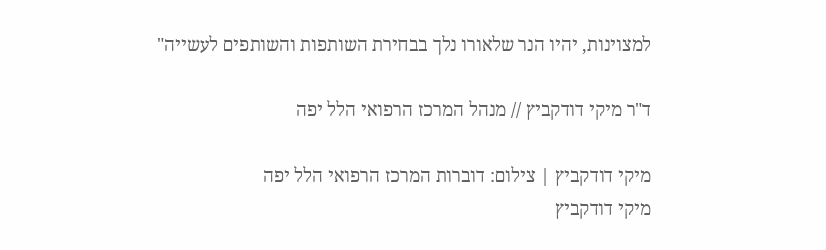למצוינות, יהיו הנר שלאורו נלך בבחירת השותפות והשותפים לעשייה"

ד"ר מיקי דודקביץ // מנהל המרכז הרפואי הלל יפה

מיקי דודקביץ | צילום: דוברות המרכז הרפואי הלל יפה
מיקי דודקביץ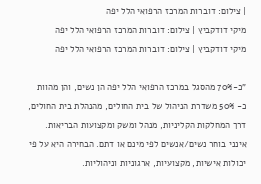| צילום: דוברות המרכז הרפואי הלל יפה
מיקי דודקביץ | צילום: דוברות המרכז הרפואי הלל יפה
מיקי דודקביץ | צילום: דוברות המרכז הרפואי הלל יפה

"כ-70% מהסגל במרכז הרפואי הלל יפה הן נשים, והן מהוות כ- 50% משדרת הניהול של בית החולים, מהנהלת בית החולים, דרך המחלקות הקליניות, מנהל ומשק ומקצועות הבריאות. אינני בוחר נשים/אנשים לפי מינם או דתם. הבחירה היא על פי יכולות אישיות, מקצועיות, ארגוניות וניהוליות.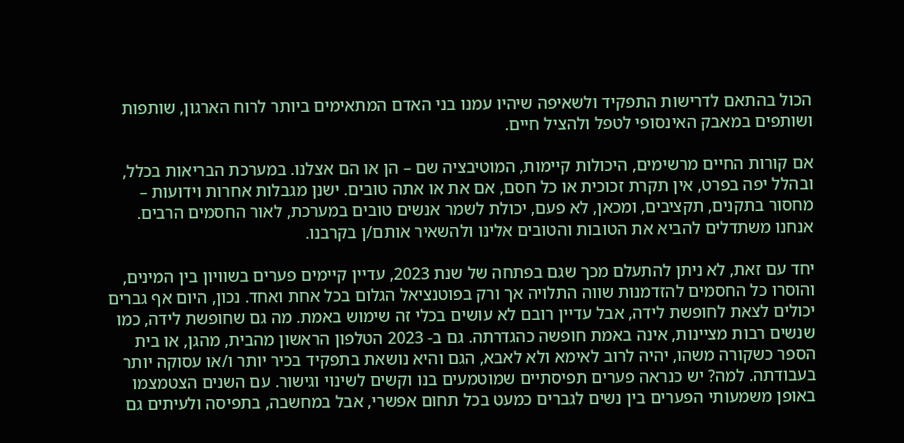הכול בהתאם לדרישות התפקיד ולשאיפה שיהיו עמנו בני האדם המתאימים ביותר לרוח הארגון, שותפות ושותפים במאבק האינסופי לטפל ולהציל חיים.

אם קורות החיים מרשימים, היכולות קיימות, המוטיבציה שם – הן או הם אצלנו. במערכת הבריאות בכלל, ובהלל יפה בפרט, אין תקרת זכוכית או כל חסם, אם את או אתה טובים. ישנן מגבלות אחרות וידועות – מחסור בתקנים, תקציבים, ומכאן, לא פעם, יכולת לשמר אנשים טובים במערכת, לאור החסמים הרבים. אנחנו משתדלים להביא את הטובות והטובים אלינו ולהשאיר אותם/ן בקרבנו.

יחד עם זאת, לא ניתן להתעלם מכך שגם בפתחה של שנת 2023, עדיין קיימים פערים בשוויון בין המינים, והוסרו כל החסמים להזדמנות שווה התלויה אך ורק בפוטנציאל הגלום בכל אחת ואחד. נכון, היום אף גברים יכולים לצאת לחופשת לידה, אבל עדיין רובם לא עושים בכלי זה שימוש באמת. מה גם שחופשת לידה, כמו שנשים רבות מציינות, אינה באמת חופשה כהגדרתה. גם ב- 2023 הטלפון הראשון מהבית, מהגן, או בית הספר כשקורה משהו, יהיה לרוב לאימא ולא לאבא, הגם והיא נושאת בתפקיד בכיר יותר ו/או עסוקה יותר בעבודתה. למה? יש כנראה פערים תפיסתיים שמוטמעים בנו וקשים לשינוי וגישור. עם השנים הצטמצמו באופן משמעותי הפערים בין נשים לגברים כמעט בכל תחום אפשרי, אבל במחשבה, בתפיסה ולעיתים גם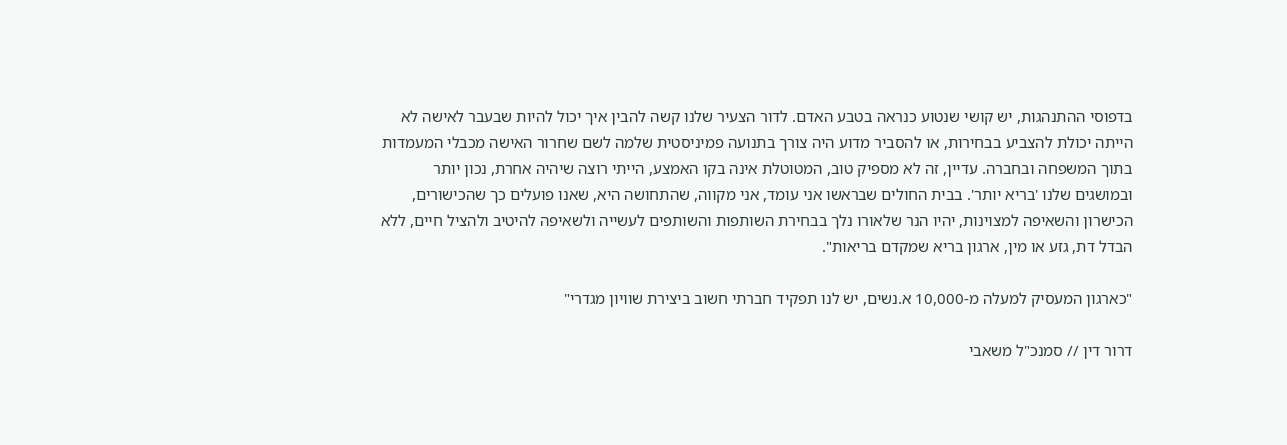בדפוסי ההתנהגות, יש קושי שנטוע כנראה בטבע האדם. לדור הצעיר שלנו קשה להבין איך יכול להיות שבעבר לאישה לא הייתה יכולת להצביע בבחירות, או להסביר מדוע היה צורך בתנועה פמיניסטית שלמה לשם שחרור האישה מכבלי המעמדות בתוך המשפחה ובחברה. עדיין, זה לא מספיק טוב, המטוטלת אינה בקו האמצע, הייתי רוצה שיהיה אחרת, נכון יותר ובמושגים שלנו 'בריא יותר'. בבית החולים שבראשו אני עומד, אני מקווה, שהתחושה היא, שאנו פועלים כך שהכישורים, הכישרון והשאיפה למצוינות, יהיו הנר שלאורו נלך בבחירת השותפות והשותפים לעשייה ולשאיפה להיטיב ולהציל חיים, ללא הבדל דת, גזע או מין, ארגון בריא שמקדם בריאות".

"כארגון המעסיק למעלה מ-10,000 א.נשים, יש לנו תפקיד חברתי חשוב ביצירת שוויון מגדרי"

דרור דין // סמנכ"ל משאבי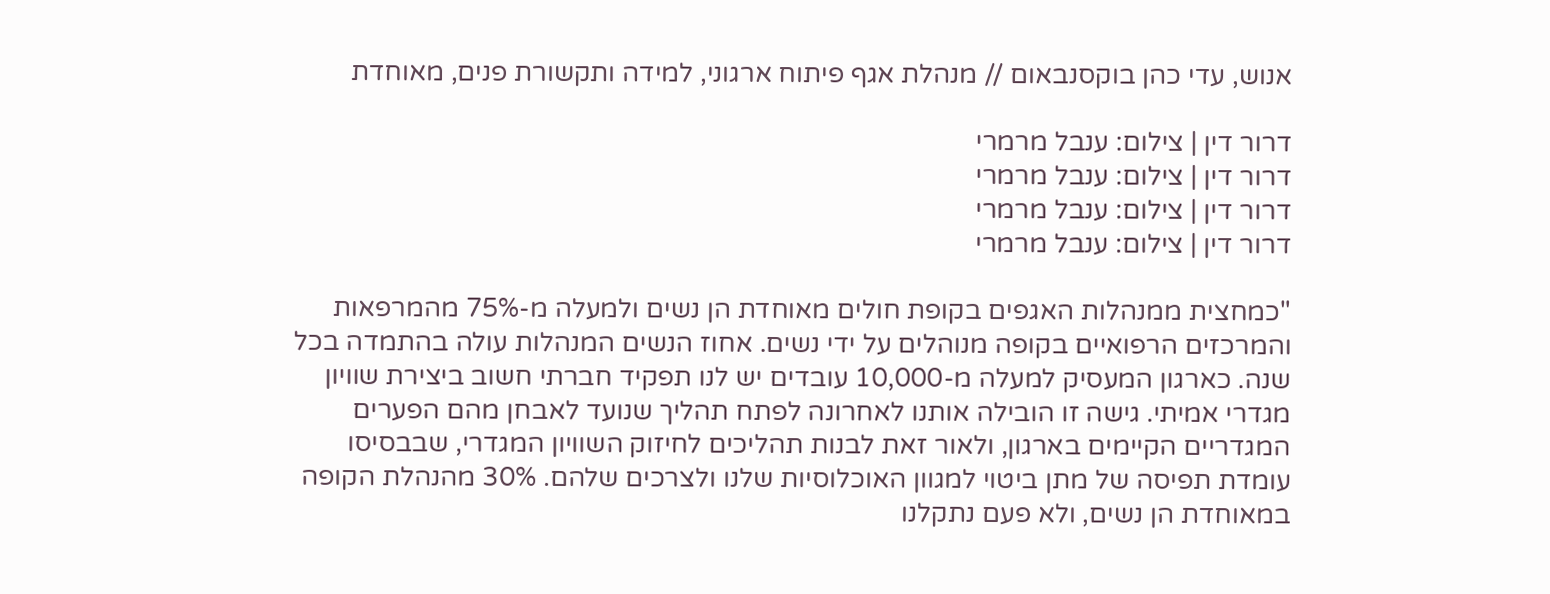אנוש, עדי כהן בוקסנבאום // מנהלת אגף פיתוח ארגוני, למידה ותקשורת פנים, מאוחדת

דרור דין | צילום: ענבל מרמרי
דרור דין | צילום: ענבל מרמרי
דרור דין | צילום: ענבל מרמרי
דרור דין | צילום: ענבל מרמרי

"כמחצית ממנהלות האגפים בקופת חולים מאוחדת הן נשים ולמעלה מ-75% מהמרפאות והמרכזים הרפואיים בקופה מנוהלים על ידי נשים. אחוז הנשים המנהלות עולה בהתמדה בכל שנה. כארגון המעסיק למעלה מ-10,000 עובדים יש לנו תפקיד חברתי חשוב ביצירת שוויון מגדרי אמיתי. גישה זו הובילה אותנו לאחרונה לפתח תהליך שנועד לאבחן מהם הפערים המגדריים הקיימים בארגון, ולאור זאת לבנות תהליכים לחיזוק השוויון המגדרי, שבבסיסו עומדת תפיסה של מתן ביטוי למגוון האוכלוסיות שלנו ולצרכים שלהם. 30% מהנהלת הקופה במאוחדת הן נשים, ולא פעם נתקלנו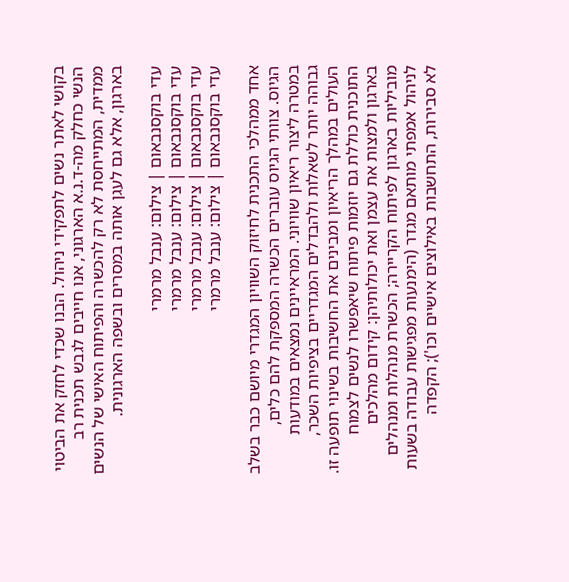בקושי לאתר נשים לתפקידי ניהול. הבנו שכדי לחזק את הביטוי הנשי כחלק מה-ד.נ.א הארגוני, אנו חייבים לגבש תכנית רב ממדית, המתייחסת לא רק להכשרה והפיתוח האישי של הנשים בארגון, אלא גם לעגן אותה במסרים ובשפה הארגונית.

עדי בוקסנבאום | צילום: ענבל מרמרי
עדי בוקסנבאום | צילום: ענבל מרמרי
עדי בוקסנבאום | צילום: ענבל מרמרי
עדי בוקסנבאום | צילום: ענבל מרמרי

אחד ממהלכי התכנית לחיזוק השוויון המגדרי מיושם כבר בשלב הגיוס. צוותי הגיוס עוברים הכשרה המספקת להם כלים, במטרה ליצור ריאיון שוויוני. המראיינים נמצאים במודעות גבוהה יותר לשאלות ולהבדלים המגדריים בציפיות השכר, העולים במהלך הריאיון ומבינים את החשיבות בשינוי תופעה זו. התוכנית כוללת גם יוזמות פיתוח שיאפשרו לנשים לצמוח בארגון ולמצות את עצמן ואת יכולותיהן: קידום מהלכים מוביליות בארגון לפיתוח הקריירה; הכשרת מנהלות ומנהלים לניהול אמפתי מותאם מגדר (הימנעות מפגישות עבודה בשעות לא סבירות, התחשבות באילוצים אישיים וכו'); הקפדה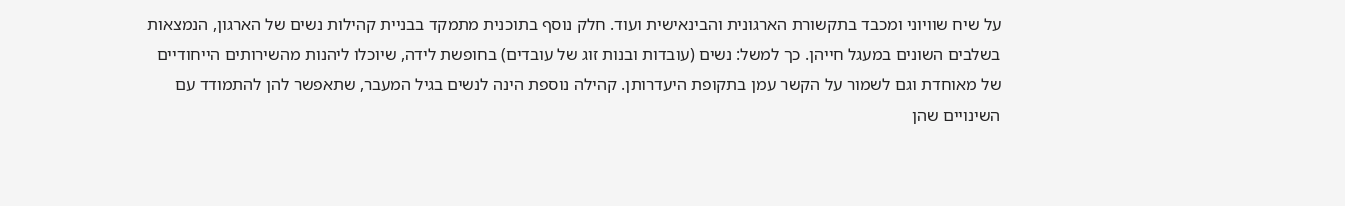על שיח שוויוני ומכבד בתקשורת הארגונית והבינאישית ועוד. חלק נוסף בתוכנית מתמקד בבניית קהילות נשים של הארגון, הנמצאות בשלבים השונים במעגל חייהן. כך למשל: נשים (עובדות ובנות זוג של עובדים) בחופשת לידה, שיוכלו ליהנות מהשירותים הייחודיים של מאוחדת וגם לשמור על הקשר עמן בתקופת היעדרותן. קהילה נוספת הינה לנשים בגיל המעבר, שתאפשר להן להתמודד עם השינויים שהן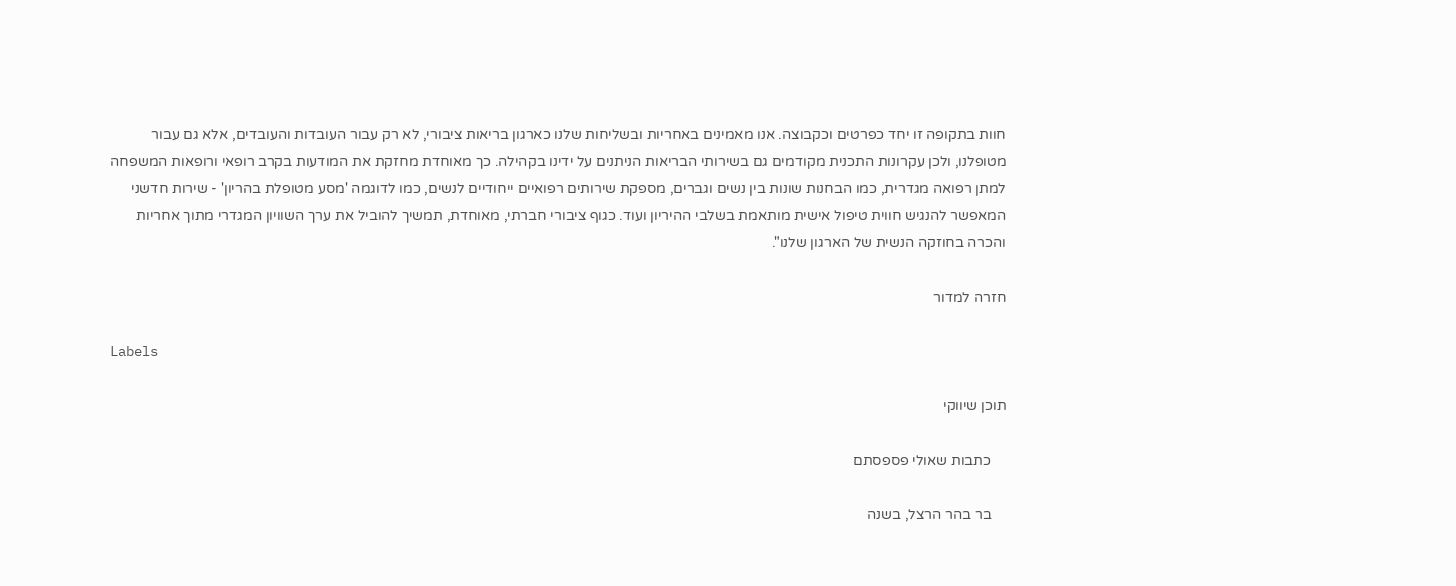חוות בתקופה זו יחד כפרטים וכקבוצה. אנו מאמינים באחריות ובשליחות שלנו כארגון בריאות ציבורי, לא רק עבור העובדות והעובדים, אלא גם עבור מטופלנו, ולכן עקרונות התכנית מקודמים גם בשירותי הבריאות הניתנים על ידינו בקהילה. כך מאוחדת מחזקת את המודעות בקרב רופאי ורופאות המשפחה למתן רפואה מגדרית, כמו הבחנות שונות בין נשים וגברים, מספקת שירותים רפואיים ייחודיים לנשים, כמו לדוגמה 'מסע מטופלת בהריון' - שירות חדשני המאפשר להנגיש חווית טיפול אישית מותאמת בשלבי ההיריון ועוד. כגוף ציבורי חברתי, מאוחדת, תמשיך להוביל את ערך השוויון המגדרי מתוך אחריות והכרה בחוזקה הנשית של הארגון שלנו".

חזרה למדור

Labels

תוכן שיווקי

    כתבות שאולי פספסתם

    בר בהר הרצל, בשנה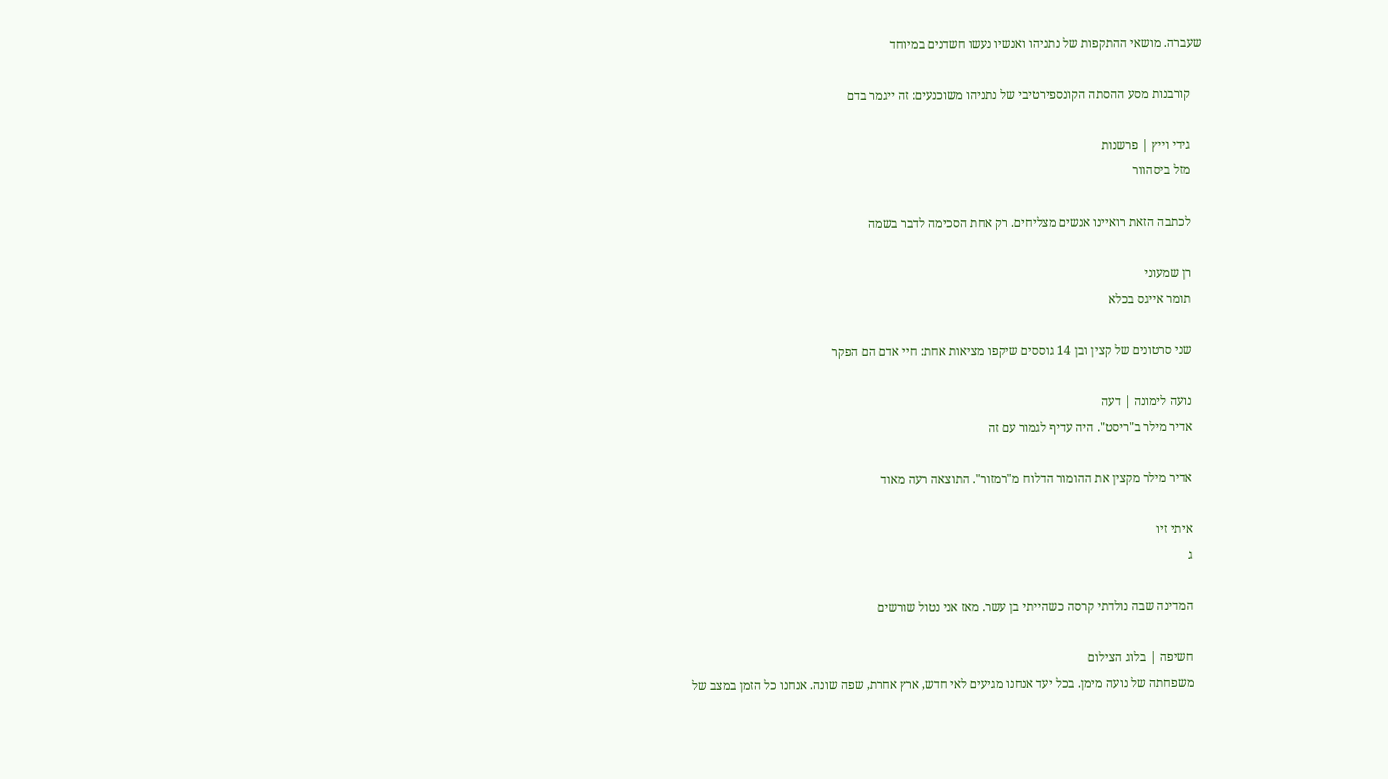שעברה. מושאי ההתקפות של נתניהו ואנשיו נעשו חשדנים במיוחד

    קורבנות מסע ההסתה הקונספירטיבי של נתניהו משוכנעים: זה ייגמר בדם

    גידי וייץ | פרשנות
    מזל ביסהוור

    לכתבה הזאת רואיינו אנשים מצליחים. רק אחת הסכימה לדבר בשמה

    רן שמעוני
    תומר אייגס בכלא

    שני סרטונים של קצין ובן 14 גוססים שיקפו מציאות אחת: חיי אדם הם הפקר

    נועה לימונה | דעה
    אדיר מילר ב"ריסט". היה עדיף לגמור עם זה

    אדיר מילר מקצין את ההומור הדלוח מ"רמזור". התוצאה רעה מאוד

    איתי זיו
    ג

    המדינה שבה נולדתי קרסה כשהייתי בן עשר. מאז אני נטול שורשים

    חשיפה | בלוג הצילום
    משפחתה של נועה מימן. בכל יעד אנחנו מגיעים לאי חדש, ארץ אחרת, שפה שונה. אנחנו כל הזמן במצב של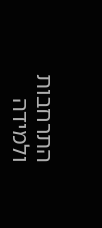התרחבות ולמידה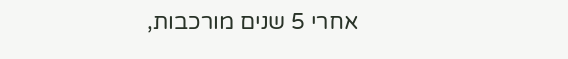אחרי 5 שנים מורכבות,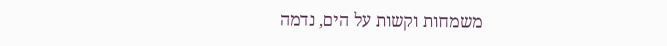משמחות וקשות על הים, נדמה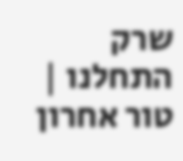שרק התחלנו | טור אחרון